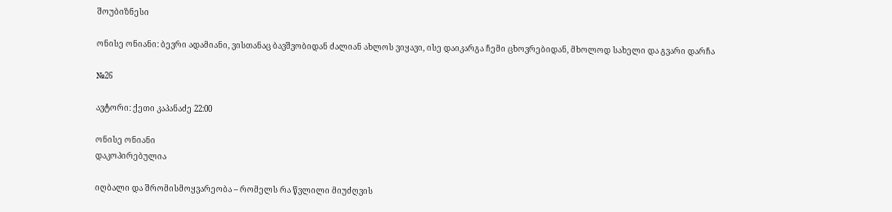შოუბიზნესი

ონისე ონიანი: ბევრი ადამიანი, ვისთანაც ბავშვობიდან ძალიან ახლოს ვიყავი, ისე დაიკარგა ჩემი ცხოვრებიდან, მხოლოდ სახელი და გვარი დარჩა

№26

ავტორი: ქეთი კაპანაძე 22:00

ონისე ონიანი
დაკოპირებულია

იღბალი და შრომისმოყვარეობა – რომელს რა წვლილი მიუძღვის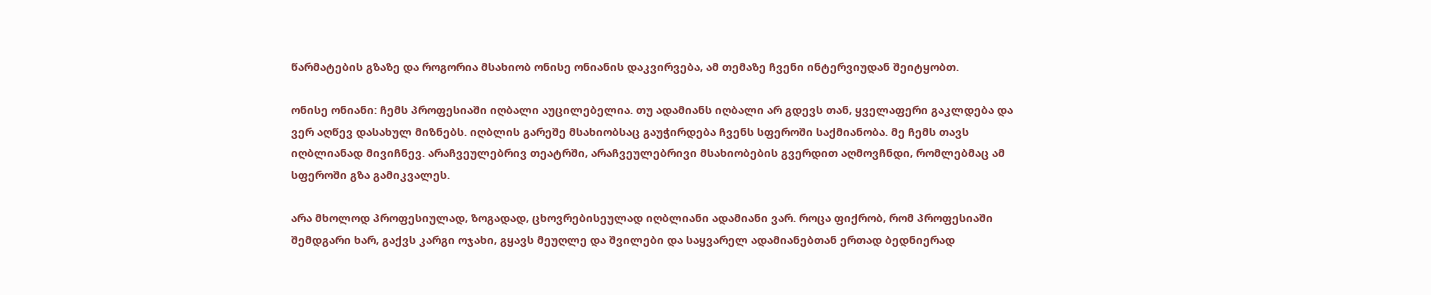წარმატების გზაზე და როგორია მსახიობ ონისე ონიანის დაკვირვება, ამ თემაზე ჩვენი ინტერვიუდან შეიტყობთ.

ონისე ონიანი: ჩემს პროფესიაში იღბალი აუცილებელია. თუ ადამიანს იღბალი არ გდევს თან, ყველაფერი გაკლდება და ვერ აღწევ დასახულ მიზნებს. იღბლის გარეშე მსახიობსაც გაუჭირდება ჩვენს სფეროში საქმიანობა. მე ჩემს თავს იღბლიანად მივიჩნევ. არაჩვეულებრივ თეატრში, არაჩვეულებრივი მსახიობების გვერდით აღმოვჩნდი, რომლებმაც ამ სფეროში გზა გამიკვალეს.

არა მხოლოდ პროფესიულად, ზოგადად, ცხოვრებისეულად იღბლიანი ადამიანი ვარ. როცა ფიქრობ, რომ პროფესიაში შემდგარი ხარ, გაქვს კარგი ოჯახი, გყავს მეუღლე და შვილები და საყვარელ ადამიანებთან ერთად ბედნიერად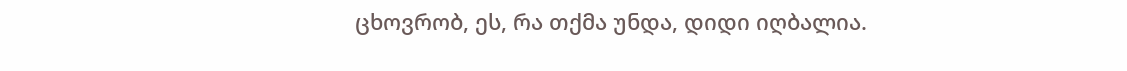ცხოვრობ, ეს, რა თქმა უნდა, დიდი იღბალია.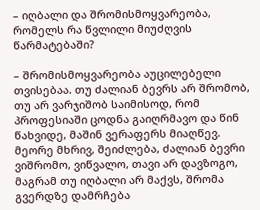– იღბალი და შრომისმოყვარეობა, რომელს რა წვლილი მიუძღვის წარმატებაში?

– შრომისმოყვარეობა აუცილებელი თვისებაა. თუ ძალიან ბევრს არ შრომობ, თუ არ ვარჯიშობ საიმისოდ, რომ პროფესიაში ცოდნა გაიღრმავო და წინ წახვიდე, მაშინ ვერაფერს მიაღწევ. მეორე მხრივ, შეიძლება, ძალიან ბევრი ვიშრომო, ვიწვალო, თავი არ დავზოგო, მაგრამ თუ იღბალი არ მაქვს, შრომა გვერდზე დამრჩება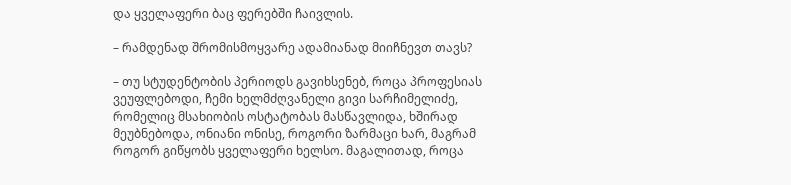და ყველაფერი ბაც ფერებში ჩაივლის.

– რამდენად შრომისმოყვარე ადამიანად მიიჩნევთ თავს?

– თუ სტუდენტობის პერიოდს გავიხსენებ, როცა პროფესიას ვეუფლებოდი, ჩემი ხელმძღვანელი გივი სარჩიმელიძე, რომელიც მსახიობის ოსტატობას მასწავლიდა, ხშირად მეუბნებოდა, ონიანი ონისე, როგორი ზარმაცი ხარ, მაგრამ როგორ გიწყობს ყველაფერი ხელსო. მაგალითად, როცა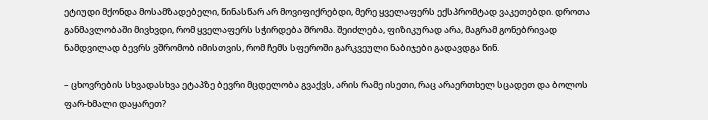ეტიუდი მქონდა მოსამზადებელი, წინასწარ არ მოვიფიქრებდი, მერე ყველაფერს ექსპრომტად ვაკეთებდი. დროთა განმავლობაში მივხვდი, რომ ყველაფერს სჭირდება შრომა. შეიძლება, ფიზიკურად არა, მაგრამ გონებრივად ნამდვილად ბევრს ვშრომობ იმისთვის, რომ ჩემს სფეროში გარკვეული ნაბიჯები გადავდგა წინ.

– ცხოვრების სხვადასხვა ეტაპზე ბევრი მცდელობა გვაქვს, არის რამე ისეთი, რაც არაერთხელ სცადეთ და ბოლოს ფარ-ხმალი დაყარეთ?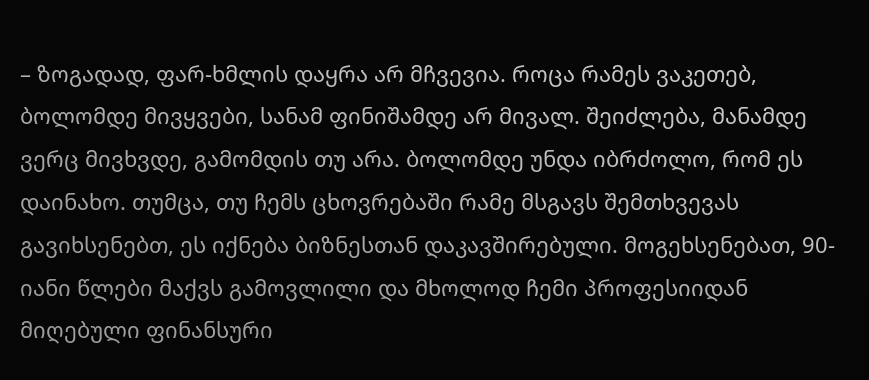– ზოგადად, ფარ-ხმლის დაყრა არ მჩვევია. როცა რამეს ვაკეთებ, ბოლომდე მივყვები, სანამ ფინიშამდე არ მივალ. შეიძლება, მანამდე ვერც მივხვდე, გამომდის თუ არა. ბოლომდე უნდა იბრძოლო, რომ ეს დაინახო. თუმცა, თუ ჩემს ცხოვრებაში რამე მსგავს შემთხვევას გავიხსენებთ, ეს იქნება ბიზნესთან დაკავშირებული. მოგეხსენებათ, 90-იანი წლები მაქვს გამოვლილი და მხოლოდ ჩემი პროფესიიდან მიღებული ფინანსური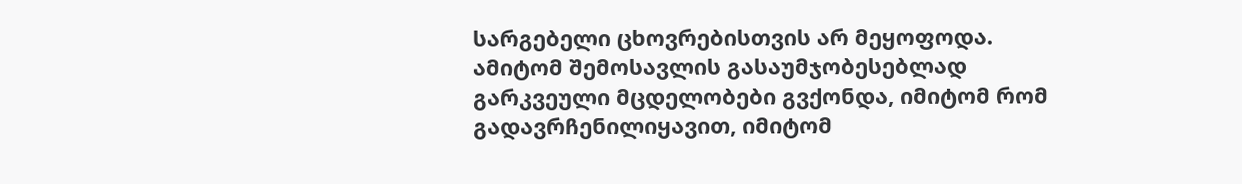სარგებელი ცხოვრებისთვის არ მეყოფოდა. ამიტომ შემოსავლის გასაუმჯობესებლად გარკვეული მცდელობები გვქონდა, იმიტომ რომ გადავრჩენილიყავით, იმიტომ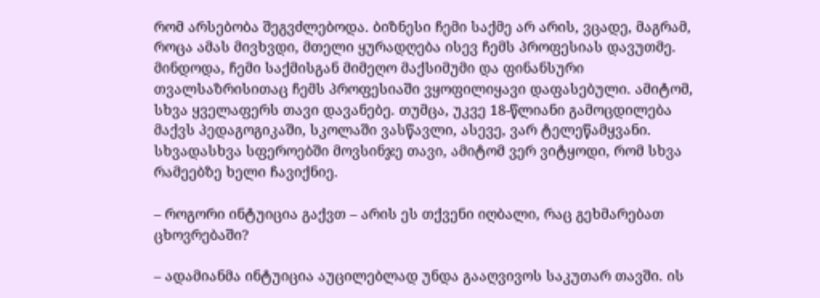რომ არსებობა შეგვძლებოდა. ბიზნესი ჩემი საქმე არ არის, ვცადე, მაგრამ, როცა ამას მივხვდი, მთელი ყურადღება ისევ ჩემს პროფესიას დავუთმე. მინდოდა, ჩემი საქმისგან მიმეღო მაქსიმუმი და ფინანსური თვალსაზრისითაც ჩემს პროფესიაში ვყოფილიყავი დაფასებული. ამიტომ, სხვა ყველაფერს თავი დავანებე. თუმცა, უკვე 18-წლიანი გამოცდილება მაქვს პედაგოგიკაში, სკოლაში ვასწავლი, ასევე, ვარ ტელეწამყვანი. სხვადასხვა სფეროებში მოვსინჯე თავი, ამიტომ ვერ ვიტყოდი, რომ სხვა რამეებზე ხელი ჩავიქნიე.

– როგორი ინტუიცია გაქვთ – არის ეს თქვენი იღბალი, რაც გეხმარებათ ცხოვრებაში?

– ადამიანმა ინტუიცია აუცილებლად უნდა გააღვივოს საკუთარ თავში. ის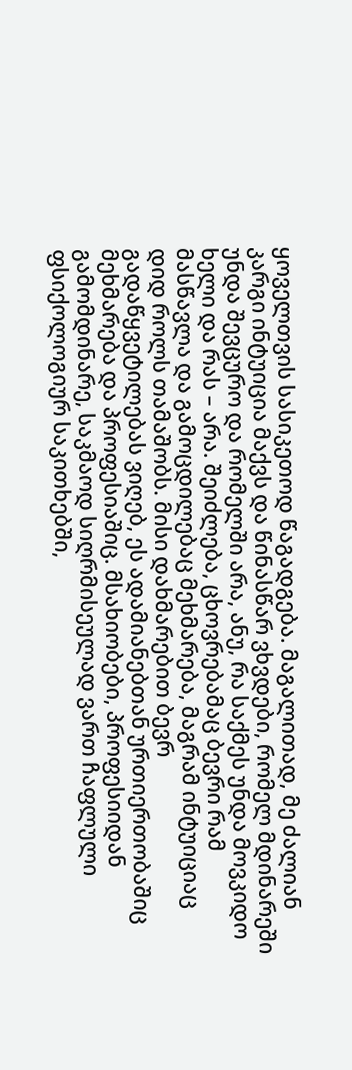ყოველთვის სასიკეთოდ წაგადგება. მაგალითად, მე ძალიან კარგი ინტუიცია მაქვს და წინასწარ ვხვდები, რომელ მდინარეში უნდა შევცურო და რომელში არა, ანუ, რა საქმეს უნდა მოვკიდო ხელი და რას – არა. შეიძლება, ცხოვრებამაც ბევრი რამ მასწავლა და გამოცდილებაც მეხმარება, მაგრამ ინტუიციაც დიდ როლს თამაშობს. მისი დახმარებით ბევრ გადაწყვეტილებას ვიღებ, ეს ადამიანებთან ურთიერთობაშიც მეხმარება და პროფესიაშიც. მსახიობები, პროფესიიდან გამომდინარე, საკმაოდ სიღრმისეულად ვართ ჩაფლული ფსიქოლოგიურ საკითხებში,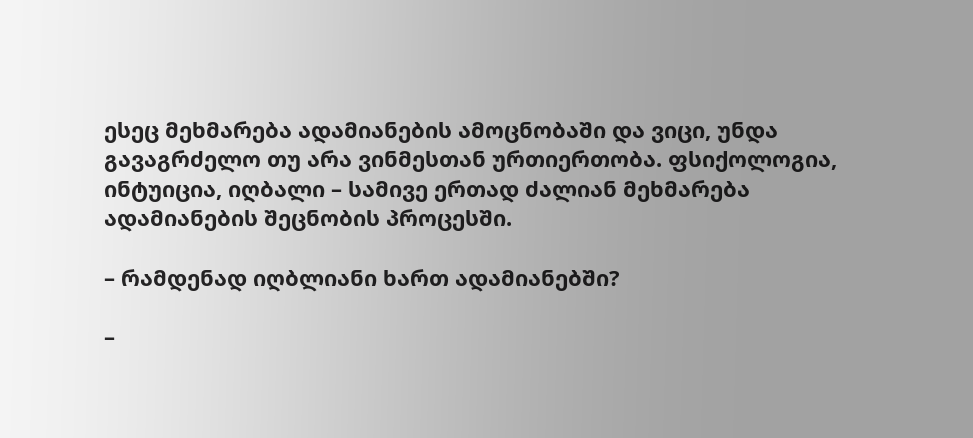ესეც მეხმარება ადამიანების ამოცნობაში და ვიცი, უნდა გავაგრძელო თუ არა ვინმესთან ურთიერთობა. ფსიქოლოგია, ინტუიცია, იღბალი – სამივე ერთად ძალიან მეხმარება ადამიანების შეცნობის პროცესში.

– რამდენად იღბლიანი ხართ ადამიანებში?

–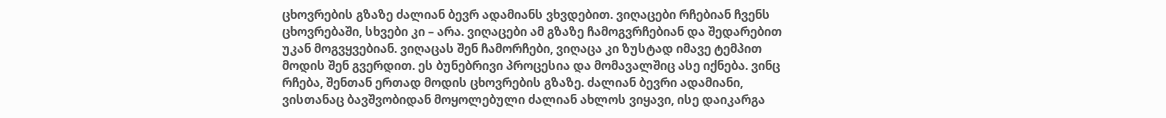ცხოვრების გზაზე ძალიან ბევრ ადამიანს ვხვდებით. ვიღაცები რჩებიან ჩვენს ცხოვრებაში, სხვები კი – არა. ვიღაცები ამ გზაზე ჩამოგვრჩებიან და შედარებით უკან მოგვყვებიან. ვიღაცას შენ ჩამორჩები, ვიღაცა კი ზუსტად იმავე ტემპით მოდის შენ გვერდით. ეს ბუნებრივი პროცესია და მომავალშიც ასე იქნება. ვინც რჩება, შენთან ერთად მოდის ცხოვრების გზაზე. ძალიან ბევრი ადამიანი, ვისთანაც ბავშვობიდან მოყოლებული ძალიან ახლოს ვიყავი, ისე დაიკარგა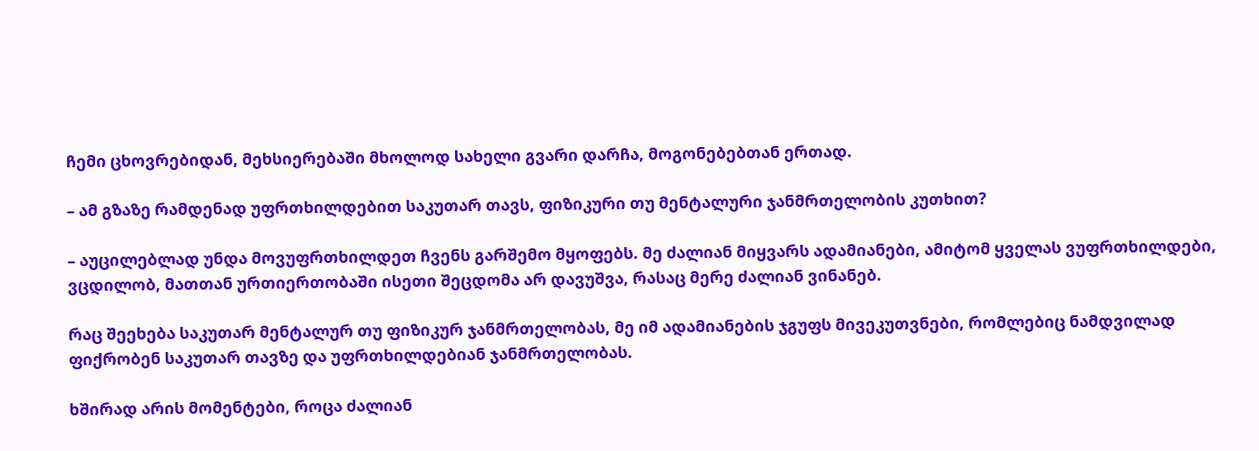ჩემი ცხოვრებიდან, მეხსიერებაში მხოლოდ სახელი გვარი დარჩა, მოგონებებთან ერთად.

– ამ გზაზე რამდენად უფრთხილდებით საკუთარ თავს, ფიზიკური თუ მენტალური ჯანმრთელობის კუთხით?

– აუცილებლად უნდა მოვუფრთხილდეთ ჩვენს გარშემო მყოფებს. მე ძალიან მიყვარს ადამიანები, ამიტომ ყველას ვუფრთხილდები, ვცდილობ, მათთან ურთიერთობაში ისეთი შეცდომა არ დავუშვა, რასაც მერე ძალიან ვინანებ.

რაც შეეხება საკუთარ მენტალურ თუ ფიზიკურ ჯანმრთელობას, მე იმ ადამიანების ჯგუფს მივეკუთვნები, რომლებიც ნამდვილად ფიქრობენ საკუთარ თავზე და უფრთხილდებიან ჯანმრთელობას.

ხშირად არის მომენტები, როცა ძალიან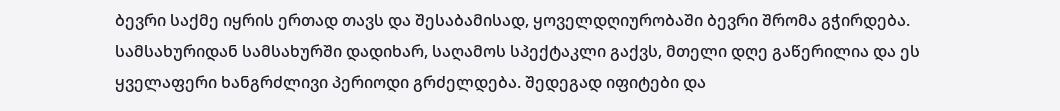ბევრი საქმე იყრის ერთად თავს და შესაბამისად, ყოველდღიურობაში ბევრი შრომა გჭირდება. სამსახურიდან სამსახურში დადიხარ, საღამოს სპექტაკლი გაქვს, მთელი დღე გაწერილია და ეს ყველაფერი ხანგრძლივი პერიოდი გრძელდება. შედეგად იფიტები და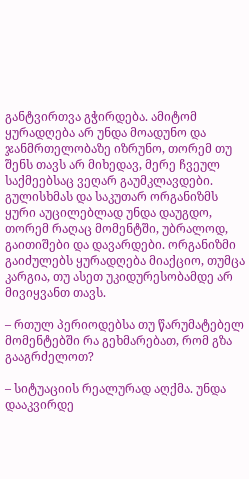განტვირთვა გჭირდება. ამიტომ ყურადღება არ უნდა მოადუნო და ჯანმრთელობაზე იზრუნო, თორემ თუ შენს თავს არ მიხედავ, მერე ჩვეულ საქმეებსაც ვეღარ გაუმკლავდები. გულისხმას და საკუთარ ორგანიზმს ყური აუცილებლად უნდა დაუგდო, თორემ რაღაც მომენტში, უბრალოდ, გაითიშები და დავარდები. ორგანიზმი გაიძულებს ყურადღება მიაქციო, თუმცა კარგია, თუ ასეთ უკიდურესობამდე არ მივიყვანთ თავს.

– რთულ პერიოდებსა თუ წარუმატებელ მომენტებში რა გეხმარებათ, რომ გზა გააგრძელოთ?

– სიტუაციის რეალურად აღქმა. უნდა დააკვირდე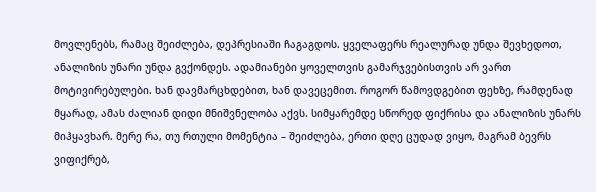მოვლენებს, რამაც შეიძლება, დეპრესიაში ჩაგაგდოს. ყველაფერს რეალურად უნდა შევხედოთ, ანალიზის უნარი უნდა გვქონდეს. ადამიანები ყოველთვის გამარჯვებისთვის არ ვართ მოტივირებულები. ხან დავმარცხდებით, ხან დავეცემით. როგორ წამოვდგებით ფეხზე, რამდენად მყარად, ამას ძალიან დიდი მნიშვნელობა აქვს. სიმყარემდე სწორედ ფიქრისა და ანალიზის უნარს მიჰყავხარ. მერე რა, თუ რთული მომენტია – შეიძლება, ერთი დღე ცუდად ვიყო, მაგრამ ბევრს ვიფიქრებ,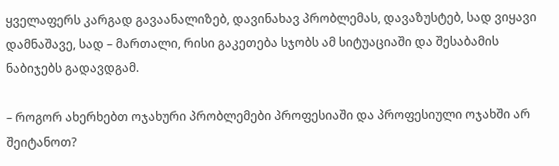ყველაფერს კარგად გავაანალიზებ, დავინახავ პრობლემას, დავაზუსტებ, სად ვიყავი დამნაშავე, სად – მართალი, რისი გაკეთება სჯობს ამ სიტუაციაში და შესაბამის ნაბიჯებს გადავდგამ.

– როგორ ახერხებთ ოჯახური პრობლემები პროფესიაში და პროფესიული ოჯახში არ შეიტანოთ?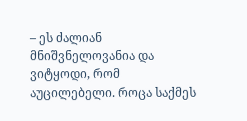– ეს ძალიან მნიშვნელოვანია და ვიტყოდი, რომ აუცილებელი. როცა საქმეს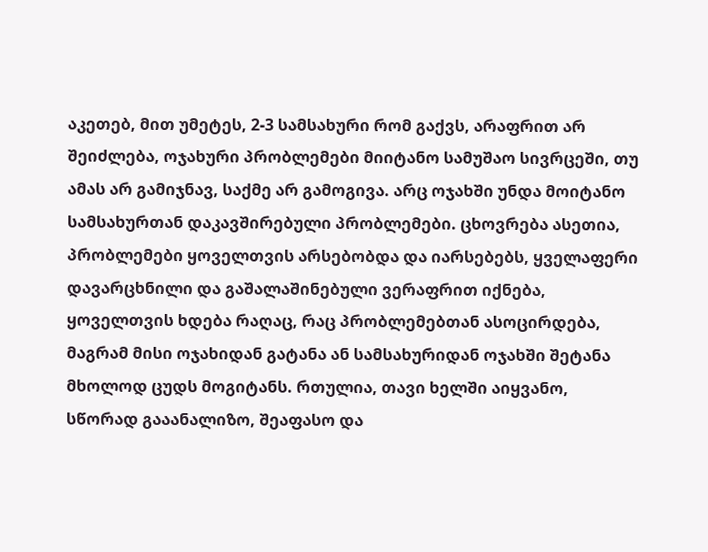აკეთებ, მით უმეტეს, 2-3 სამსახური რომ გაქვს, არაფრით არ შეიძლება, ოჯახური პრობლემები მიიტანო სამუშაო სივრცეში, თუ ამას არ გამიჯნავ, საქმე არ გამოგივა. არც ოჯახში უნდა მოიტანო სამსახურთან დაკავშირებული პრობლემები. ცხოვრება ასეთია, პრობლემები ყოველთვის არსებობდა და იარსებებს, ყველაფერი დავარცხნილი და გაშალაშინებული ვერაფრით იქნება, ყოველთვის ხდება რაღაც, რაც პრობლემებთან ასოცირდება, მაგრამ მისი ოჯახიდან გატანა ან სამსახურიდან ოჯახში შეტანა მხოლოდ ცუდს მოგიტანს. რთულია, თავი ხელში აიყვანო, სწორად გააანალიზო, შეაფასო და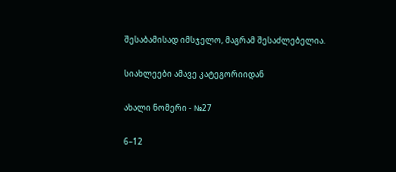შესაბამისად იმსჯელო, მაგრამ შესაძლებელია.

სიახლეები ამავე კატეგორიიდან

ახალი ნომერი - №27

6–12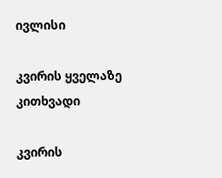ივლისი

კვირის ყველაზე კითხვადი

კვირის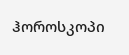ჰოროსკოპი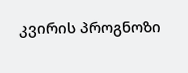კვირის პროგნოზი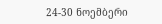24-30 ნოემბერი